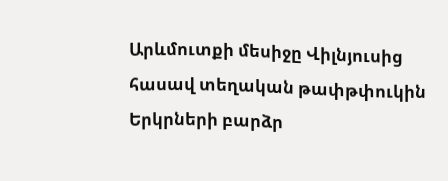Արևմուտքի մեսիջը Վիլնյուսից հասավ տեղական թափթփուկին
Երկրների բարձր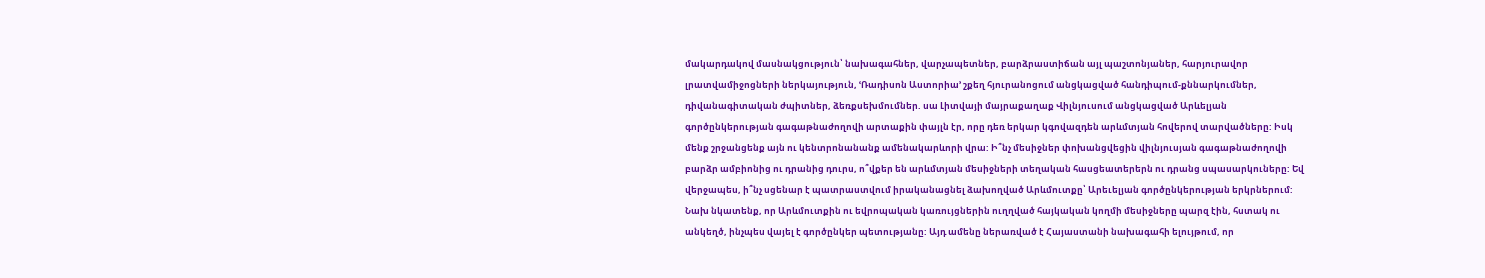մակարդակով մասնակցություն՝ նախագահներ, վարչապետներ, բարձրաստիճան այլ պաշտոնյաներ, հարյուրավոր լրատվամիջոցների ներկայություն, ՙՌադիսոն Աստորիա՚ շքեղ հյուրանոցում անցկացված հանդիպում-քննարկումներ, դիվանագիտական ժպիտներ, ձեռքսեխմումներ. սա Լիտվայի մայրաքաղաք Վիլնյուսում անցկացված Արևելյան գործընկերության գագաթնաժողովի արտաքին փայլն էր, որը դեռ երկար կգովազդեն արևմտյան հովերով տարվածները: Իսկ մենք շրջանցենք այն ու կենտրոնանանք ամենակարևորի վրա: Ի՞նչ մեսիջներ փոխանցվեցին վիլնյուսյան գագաթնաժողովի բարձր ամբիոնից ու դրանից դուրս, ո՞վքեր են արևմտյան մեսիջների տեղական հասցեատերերն ու դրանց սպասարկուները: Եվ վերջապես, ի՞նչ սցենար է պատրաստվում իրականացնել ձախողված Արևմուտքը՝ Արեւելյան գործընկերության երկրներում:
Նախ նկատենք, որ Արևմուտքին ու եվրոպական կառույցներին ուղղված հայկական կողմի մեսիջները պարզ էին, հստակ ու անկեղծ, ինչպես վայել է գործընկեր պետությանը: Այդ ամենը ներառված է Հայաստանի նախագահի ելույթում, որ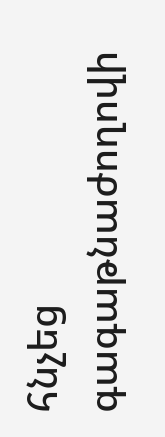հնչեց գագաթնաժողովի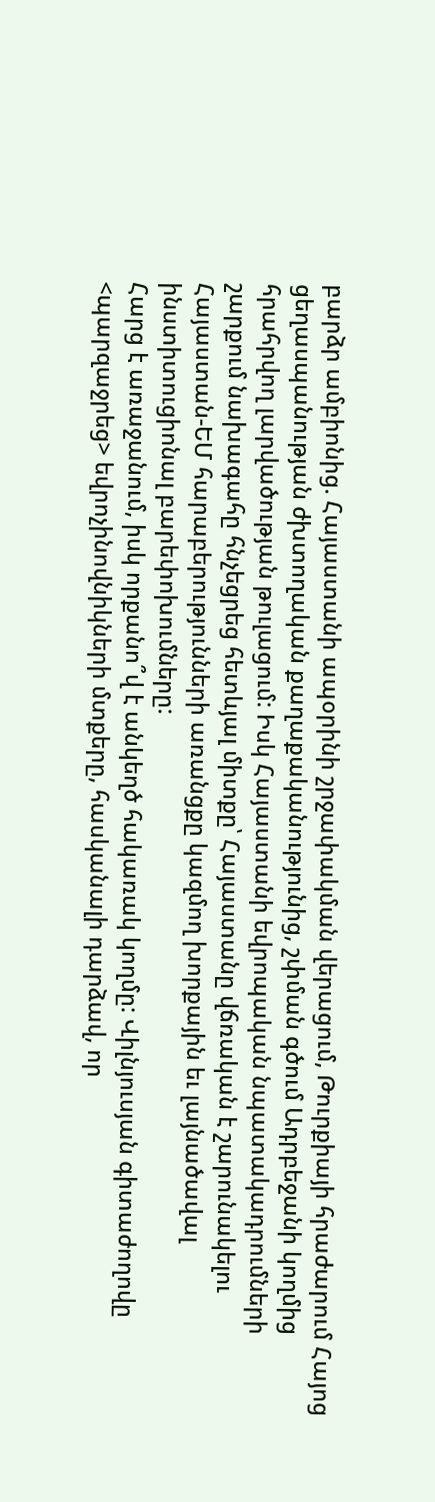բարձր ամբիոնից. Հայաստանի ապօրինի շրջափակման վերացում, Թուրքիայի հրաժարում Հայոց ցեղասպանության ժխտողական քաղաքականությունից, շփման գծում Ադրբեջանի կողմից հրահրվող լարվածության թուլացում: Իսկ Հայաստանի եվրոպական նպատակադրումների շարքում նախագահը հնչեցրեց հետևյալ միտքը՝ Հայաստանը վճռական է շարունակելու Հայաստան-ԵՄ հարաբերությունների առանցքը կազմող խորքային եւ լայնածավալ ինստիտուցիոնալ բարեփոխումները:
Հարց է առաջանում, իսկ որքանո՞վ է անկեղծ հակառակ կողմը: Վիլնյուսյան գիտաժողովը <պարզաջրեց> եվրոչինովնիկների մտքերը, հասկանալի դարձավ, որ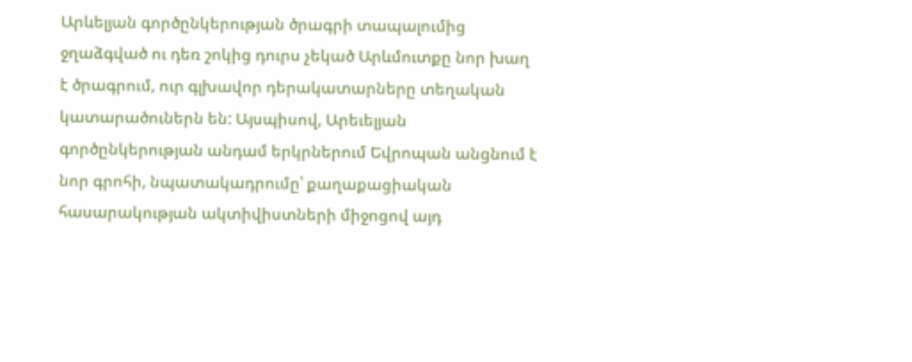Արևելյան գործընկերության ծրագրի տապալումից ջղաձգված ու դեռ շոկից դուրս չեկած Արևմուտքը նոր խաղ է ծրագրում, ուր գլխավոր դերակատարները տեղական կատարածուներն են: Այսպիսով, Արեւելյան գործընկերության անդամ երկրներում Եվրոպան անցնում է նոր գրոհի, նպատակադրումը՝ քաղաքացիական հասարակության ակտիվիստների միջոցով այդ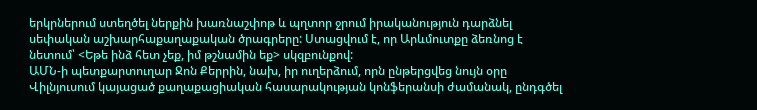երկրներում ստեղծել ներքին խառնաշփոթ և պղտոր ջրում իրականություն դարձնել սեփական աշխարհաքաղաքական ծրագրերը: Ստացվում է, որ Արևմուտքը ձեռնոց է նետում՝ <Եթե ինձ հետ չեք, իմ թշնամին եք> սկզբունքով:
ԱՄՆ-ի պետքարտուղար Ջոն Քերրին, նախ, իր ուղերձում, որն ընթերցվեց նույն օրը Վիլնյուսում կայացած քաղաքացիական հասարակության կոնֆերանսի ժամանակ, ընդգծել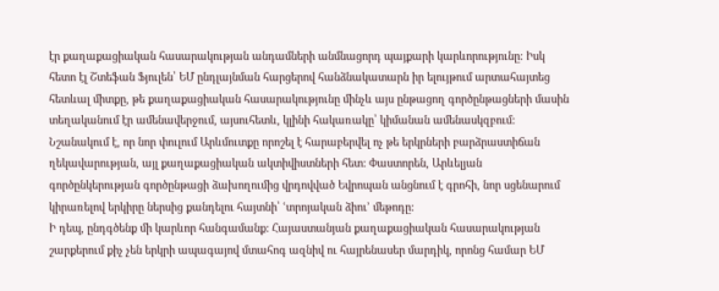էր քաղաքացիական հասարակության անդամների անմնացորդ պայքարի կարևորությունը: Իսկ հետո էլ Շտեֆան Ֆյուլեն՝ ԵՄ ընդլայնման հարցերով հանձնակատարն իր ելույթում արտահայտեց հետևալ միտքը, թե քաղաքացիական հասարակությունը մինչև այս ընթացող գործընթացների մասին տեղականում էր ամենավերջում, այսուհետև, կլինի հակառակը՝ կիմանան ամենասկզբում: Նշանակում է, որ նոր փուլում Արևմուտքը որոշել է հարաբերվել ոչ թե երկրների բարձրաստիճան ղեկավարության, այլ քաղաքացիական ակտիվիստների հետ: Փաստորեն, Արևելյան գործընկերության գործընթացի ձախողումից վրդովված Եվրոպան անցնում է գրոհի, նոր սցենարում կիրառելով երկիրը ներսից քանդելու հայտնի՝ ՙտրոյական ձիու՚ մեթոդը:
Ի դեպ, ընդգծենք մի կարևոր հանգամանք: Հայաստանյան քաղաքացիական հասարակության շարքերում քիչ չեն երկրի ապագայով մտահոգ ազնիվ ու հայրենասեր մարդիկ, որոնց համար ԵՄ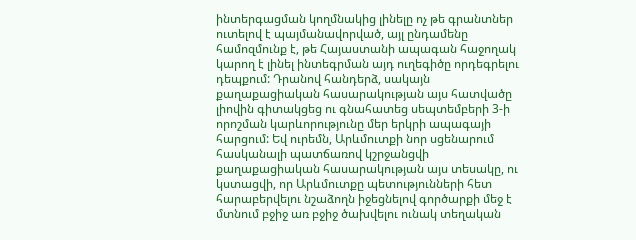ինտերգացման կողմնակից լինելը ոչ թե գրանտներ ուտելով է պայմանավորված, այլ ընդամենը համոզմունք է, թե Հայաստանի ապագան հաջողակ կարող է լինել ինտեգրման այդ ուղեգիծը որդեգրելու դեպքում: Դրանով հանդերձ, սակայն քաղաքացիական հասարակության այս հատվածը լիովին գիտակցեց ու գնահատեց սեպտեմբերի 3-ի որոշման կարևորությունը մեր երկրի ապագայի հարցում: Եվ ուրեմն, Արևմուտքի նոր սցենարում հասկանալի պատճառով կշրջանցվի քաղաքացիական հասարակության այս տեսակը, ու կստացվի, որ Արևմուտքը պետությունների հետ հարաբերվելու նշաձողն իջեցնելով գործարքի մեջ է մտնում բջիջ առ բջիջ ծախվելու ունակ տեղական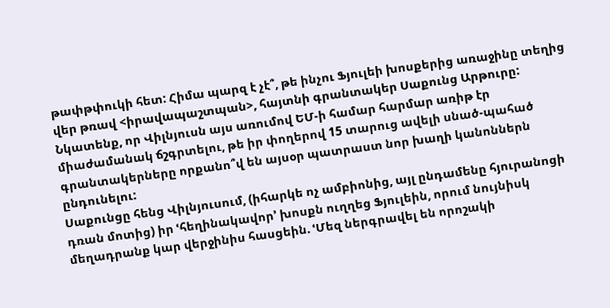թափթփուկի հետ: Հիմա պարզ է չէ՞, թե ինչու Ֆյուլեի խոսքերից առաջինը տեղից վեր թռավ <իրավապաշտպան>, հայտնի գրանտակեր Սաքունց Արթուրը: Նկատենք, որ Վիլնյուսն այս առումով ԵՄ-ի համար հարմար առիթ էր միաժամանակ ճշգրտելու, թե իր փողերով 15 տարուց ավելի սնած-պահած գրանտակերները որքանո՞վ են այսօր պատրաստ նոր խաղի կանոններն ընդունելու:
Սաքունցը հենց Վիլնյուսում, (իհարկե ոչ ամբիոնից, այլ ընդամենը հյուրանոցի դռան մոտից) իր ՙհեղինակավոր՚ խոսքն ուղղեց Ֆյուլեին, որում նույնիսկ մեղադրանք կար վերջինիս հասցեին. ՙՄեզ ներգրավել են որոշակի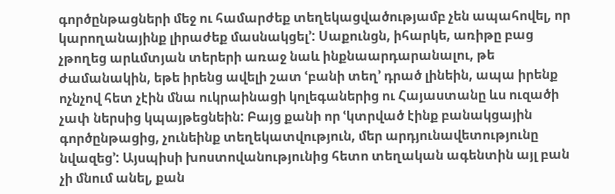գործընթացների մեջ ու համարժեք տեղեկացվածությամբ չեն ապահովել, որ կարողանայինք լիրաժեք մասնակցել՚: Սաքունցն, իհարկե, առիթը բաց չթողեց արևմտյան տերերի առաջ նաև ինքնաարդարանալու, թե ժամանակին, եթե իրենց ավելի շատ ՙբանի տեղ՚ դրած լինեին, ապա իրենք ոչնչով հետ չէին մնա ուկրաինացի կոլեգաներից ու Հայաստանը ևս ուզածի չափ ներսից կպայթեցնեին: Բայց քանի որ ՙկտրված էինք բանակցային գործընթացից, չունեինք տեղեկատվություն, մեր արդյունավետությունը նվազեց՚: Այսպիսի խոստովանությունից հետո տեղական ագենտին այլ բան չի մնում անել, քան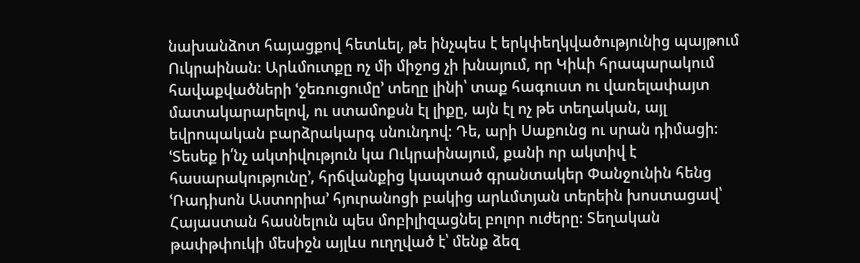նախանձոտ հայացքով հետևել, թե ինչպես է երկփեղկվածությունից պայթում Ուկրաինան: Արևմուտքը ոչ մի միջոց չի խնայում, որ Կիևի հրապարակում հավաքվածների ՙջեռուցումը՚ տեղը լինի՝ տաք հագուստ ու վառելափայտ մատակարարելով, ու ստամոքսն էլ լիքը, այն էլ ոչ թե տեղական, այլ եվրոպական բարձրակարգ սնունդով: Դե, արի Սաքունց ու սրան դիմացի: ՙՏեսեք ի՛նչ ակտիվություն կա Ուկրաինայում, քանի որ ակտիվ է հասարակությունը՚, հրճվանքից կապտած գրանտակեր Փանջունին հենց ՙՌադիսոն Աստորիա՚ հյուրանոցի բակից արևմտյան տերեին խոստացավ՝ Հայաստան հասնելուն պես մոբիլիզացնել բոլոր ուժերը: Տեղական թափթփուկի մեսիջն այլևս ուղղված է՝ մենք ձեզ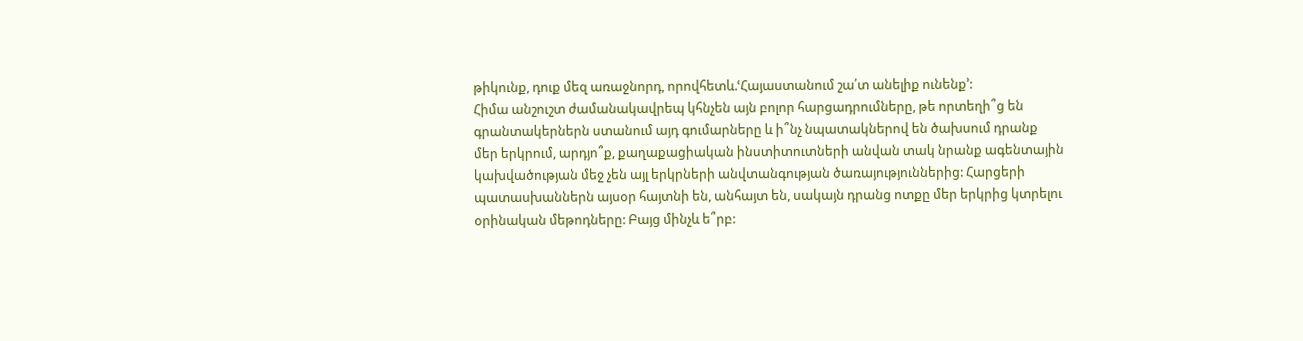թիկունք, դուք մեզ առաջնորդ, որովհետև.ՙՀայաստանում շա՛տ անելիք ունենք՚:
Հիմա անշուշտ ժամանակավրեպ կհնչեն այն բոլոր հարցադրումները, թե որտեղի՞ց են գրանտակերներն ստանում այդ գումարները և ի՞նչ նպատակներով են ծախսում դրանք մեր երկրում, արդյո՞ք, քաղաքացիական ինստիտուտների անվան տակ նրանք ագենտային կախվածության մեջ չեն այլ երկրների անվտանգության ծառայություններից: Հարցերի պատասխաններն այսօր հայտնի են, անհայտ են, սակայն դրանց ոտքը մեր երկրից կտրելու օրինական մեթոդները: Բայց մինչև ե՞րբ: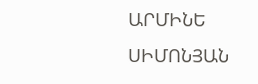ԱՐՄԻՆԵ ՍԻՄՈՆՅԱՆ